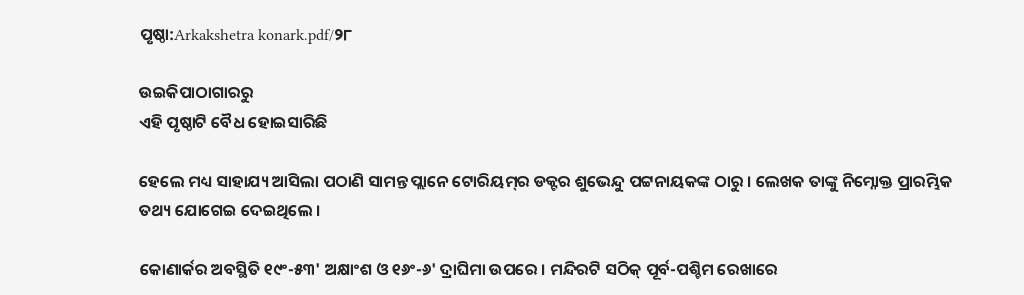ପୃଷ୍ଠା:Arkakshetra konark.pdf/୨୮

ଉଇକିପାଠାଗାର‌ରୁ
ଏହି ପୃଷ୍ଠାଟି ବୈଧ ହୋଇସାରିଛି

ହେଲେ ମଧ୍ୟ ସାହାଯ୍ୟ ଆସିଲା ପଠାଣି ସାମନ୍ତ ପ୍ଲାନେ ଟୋରିୟମ୍‍ର ଡକ୍ଟର ଶୁଭେନ୍ଦୁ ପଟ୍ଟନାୟକଙ୍କ ଠାରୁ । ଲେଖକ ତାଙ୍କୁ ନିମ୍ନୋକ୍ତ ପ୍ରାରମ୍ଭିକ ତଥ୍ୟ ଯୋଗେଇ ଦେଇଥିଲେ ।

କୋଣାର୍କର ଅବସ୍ଥିତି ୧୯ଂ-୫୩' ଅକ୍ଷାଂଶ ଓ ୧୬ଂ-୬' ଦ୍ରାଘିମା ଉପରେ । ମନ୍ଦିରଟି ସଠିକ୍‍ ପୂର୍ବ-ପଶ୍ଚିମ ରେଖାରେ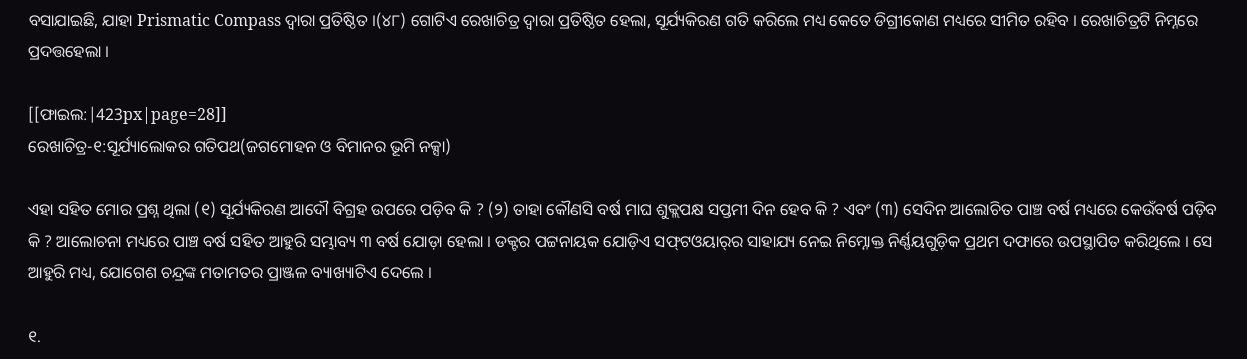ବସାଯାଇଛି, ଯାହା Prismatic Compass ଦ୍ୱାରା ପ୍ରତିଷ୍ଠିତ ।(୪୮) ଗୋଟିଏ ରେଖାଚିତ୍ର ଦ୍ୱାରା ପ୍ରତିଷ୍ଠିତ ହେଲା, ସୂର୍ଯ୍ୟକିରଣ ଗତି କରିଲେ ମଧ୍ୟ କେତେ ଡିଗ୍ରୀକୋଣ ମଧ୍ୟରେ ସୀମିତ ରହିବ । ରେଖାଚିତ୍ରଟି ନିମ୍ନରେ ପ୍ରଦତ୍ତହେଲା ।

[[ଫାଇଲ:|423px|page=28]]
ରେଖାଚିତ୍ର-୧:ସୂର୍ଯ୍ୟାଲୋକର ଗତିପଥ(ଜଗମୋହନ ଓ ବିମାନର ଭୂମି ନ‌କ୍ସା)

ଏହା ସହିତ ମୋର ପ୍ରଶ୍ନ ଥିଲା (୧) ସୂର୍ଯ୍ୟକିରଣ ଆଦୌ ବିଗ୍ରହ ଉପରେ ପଡ଼ିବ କି ? (୨) ତାହା କୌଣସି ବର୍ଷ ମାଘ ଶୁକ୍ଲପକ୍ଷ ସପ୍ତମୀ ଦିନ ହେବ କି ? ଏବଂ (୩) ସେଦିନ ଆଲୋଚିତ ପାଞ୍ଚ ବର୍ଷ ମଧ୍ୟରେ କେଉଁବର୍ଷ ପଡ଼ିବ କି ? ଆଲୋଚନା ମଧ୍ୟରେ ପାଞ୍ଚ ବର୍ଷ ସହିତ ଆହୁରି ସମ୍ଭାବ୍ୟ ୩ ବର୍ଷ ଯୋଡ଼ା ହେଲା । ଡକ୍ଟର ପଟ୍ଟନାୟକ ଯୋଡ଼ିଏ ସଫ୍‍ଟଓୟାର୍‍ର ସାହାଯ୍ୟ ନେଇ ନିମ୍ନୋକ୍ତ ନିର୍ଣ୍ଣୟଗୁଡ଼ିକ ପ୍ରଥମ ଦଫାରେ ଉପସ୍ଥାପିତ କରିଥିଲେ । ସେ ଆହୁରି ମଧ୍ୟ, ଯୋଗେଶ ଚନ୍ଦ୍ରଙ୍କ ମତାମତର ପ୍ରାଞ୍ଜଳ ବ୍ୟାଖ୍ୟାଟିଏ ଦେଲେ ।

୧.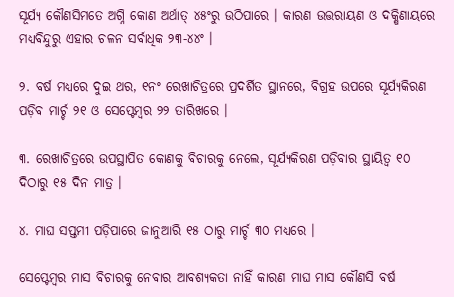ସୂର୍ଯ୍ୟ କୌଣସିମତେ ଅଗ୍ନି କୋଣ ଅର୍ଥାତ୍‍ ୪୫ଂରୁ ଉଠିପାରେ । କାରଣ ଉତ୍ତରାୟଣ ଓ ଦକ୍ଷିଣାୟରେ ମଧ୍ୟବିନ୍ଦୁରୁ ଏହାର ଚଳନ ସର୍ବାଧିକ ୨୩-୪୪ଂ ।

୨. ବର୍ଷ ମଧ୍ୟରେ ଦୁଇ ଥର, ୧ନଂ ରେଖାଚିତ୍ରରେ ପ୍ରଦର୍ଶିତ ସ୍ଥାନରେ, ବିଗ୍ରହ ଉପରେ ସୂର୍ଯ୍ୟକିରଣ ପଡ଼ିବ ମାର୍ଚ୍ଚ ୨୧ ଓ ସେପ୍ଟେମ୍ବର ୨୨ ତାରିଖରେ ।

୩. ରେଖାଚିତ୍ରରେ ଉପସ୍ଥାପିତ କୋଣକୁ ବିଚାରକୁ ନେଲେ, ସୂର୍ଯ୍ୟକିରଣ ପଡ଼ିବାର ସ୍ଥାୟିତ୍ୱ ୧୦ ଦିଠାରୁ ୧୫ ଦିନ ମାତ୍ର ।

୪. ମାଘ ସପ୍ତମୀ ପଡ଼ିପାରେ ଜାନୁଆରି ୧୫ ଠାରୁ ମାର୍ଚ୍ଚ ୩୦ ମଧ୍ୟରେ ।

ସେପ୍ଟେମ୍ବର ମାସ ବିଚାରକୁ ନେବାର ଆବଶ୍ୟକତା ନାହିଁ କାରଣ ମାଘ ମାସ କୌଣସି ବର୍ଷ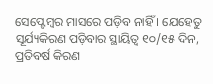ସେପ୍ଟେମ୍ବର ମାସରେ ପଡ଼ିବ ନାହିଁ । ଯେହେତୁ ସୂର୍ଯ୍ୟକିରଣ ପଡ଼ିବାର ସ୍ଥାୟିତ୍ୱ ୧୦/୧୫ ଦିନ, ପ୍ରତିବର୍ଷ କିରଣ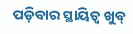ପଡ଼ିବାର ସ୍ଥାୟିତ୍ୱ ଖୁବ୍‍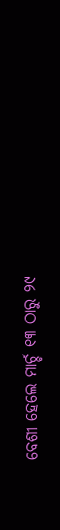ବେଶୀ ହେଲେ ମାର୍ଚ୍ଚ ୧୩ ଠାରୁ ୨୯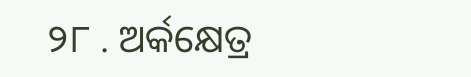୨୮ . ଅର୍କକ୍ଷେତ୍ର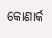କୋଣାର୍କ